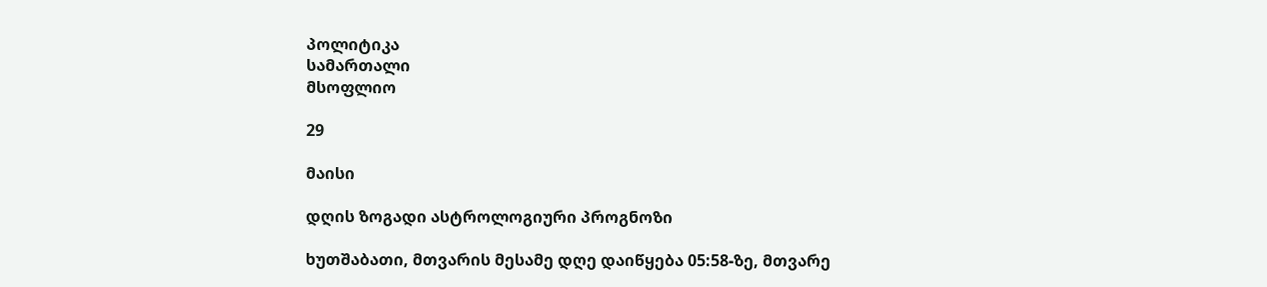პოლიტიკა
სამართალი
მსოფლიო

29

მაისი

დღის ზოგადი ასტროლოგიური პროგნოზი

ხუთშაბათი, მთვარის მესამე დღე დაიწყება 05:58-ზე, მთვარე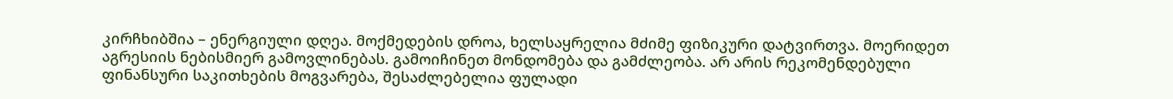კირჩხიბშია – ენერგიული დღეა. მოქმედების დროა, ხელსაყრელია მძიმე ფიზიკური დატვირთვა. მოერიდეთ აგრესიის ნებისმიერ გამოვლინებას. გამოიჩინეთ მონდომება და გამძლეობა. არ არის რეკომენდებული ფინანსური საკითხების მოგვარება, შესაძლებელია ფულადი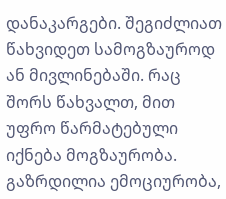დანაკარგები. შეგიძლიათ წახვიდეთ სამოგზაუროდ ან მივლინებაში. რაც შორს წახვალთ, მით უფრო წარმატებული იქნება მოგზაურობა. გაზრდილია ემოციურობა,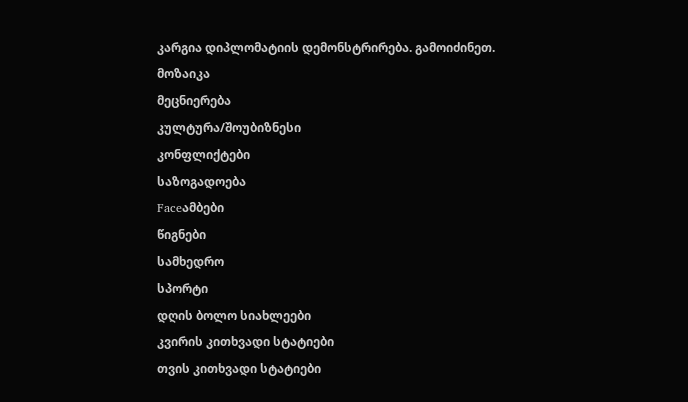კარგია დიპლომატიის დემონსტრირება. გამოიძინეთ.
მოზაიკა
მეცნიერება
კულტურა/შოუბიზნესი
კონფლიქტები
საზოგადოება
Faceამბები
წიგნები
სამხედრო
სპორტი
დღის ბოლო სიახლეები
კვირის კითხვადი სტატიები
თვის კითხვადი სტატიები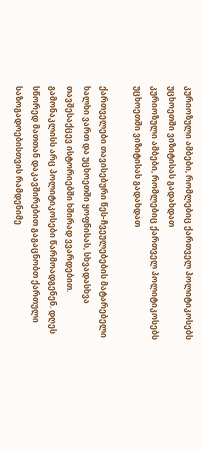კურიოზული ამბები, რომლებიც ქართველ პოლიტიკოსებს უცხოეთში ვიზიტისას გადახდათ
კურიოზული ამბები, რომლებიც ქართველ პოლიტიკოსებს უცხოეთში ვიზიტისას გადახდათ

ქართველები თავისებური წეს-ჩვეულებების მატარებელი ხალხი ვართ და უცხოეთში ყოფნისას, სხვადასხვა თავშესაქცევ ისტორიებში ხშირად ვვარდებით. გამონაკლისს არც პოლიტიკოსები წარმოადგენენ. დღეს სწორედ მათთან დაკავშირებით გაგაცნობთ ქართული საზოგადოებისთვის რამდენიმე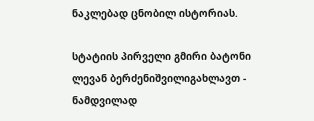ნაკლებად ცნობილ ისტორიას.

სტატიის პირველი გმირი ბატონი ლევან ბერძენიშვილიგახლავთ - ნამდვილად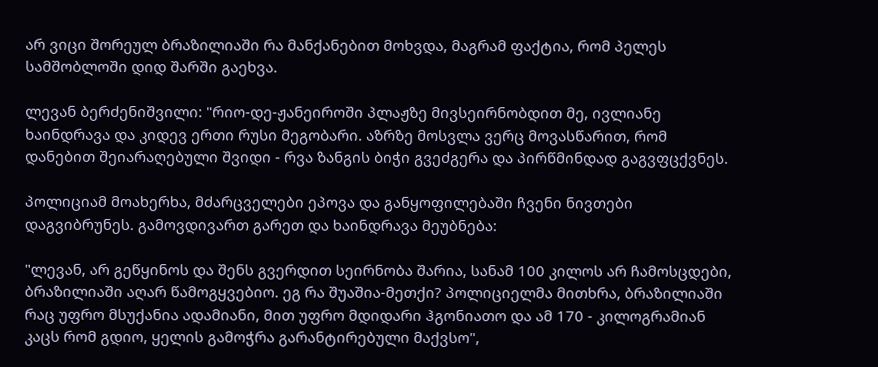არ ვიცი შორეულ ბრაზილიაში რა მანქანებით მოხვდა, მაგრამ ფაქტია, რომ პელეს სამშობლოში დიდ შარში გაეხვა.

ლევან ბერძენიშვილი: "რიო-დე-ჟანეიროში პლაჟზე მივსეირნობდით მე, ივლიანე ხაინდრავა და კიდევ ერთი რუსი მეგობარი. აზრზე მოსვლა ვერც მოვასწარით, რომ დანებით შეიარაღებული შვიდი - რვა ზანგის ბიჭი გვეძგერა და პირწმინდად გაგვფცქვნეს.

პოლიციამ მოახერხა, მძარცველები ეპოვა და განყოფილებაში ჩვენი ნივთები დაგვიბრუნეს. გამოვდივართ გარეთ და ხაინდრავა მეუბნება:

"ლევან, არ გეწყინოს და შენს გვერდით სეირნობა შარია, სანამ 100 კილოს არ ჩამოსცდები, ბრაზილიაში აღარ წამოგყვებიო. ეგ რა შუაშია-მეთქი? პოლიციელმა მითხრა, ბრაზილიაში რაც უფრო მსუქანია ადამიანი, მით უფრო მდიდარი ჰგონიათო და ამ 170 - კილოგრამიან კაცს რომ გდიო, ყელის გამოჭრა გარანტირებული მაქვსო",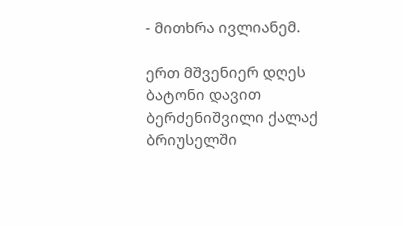- მითხრა ივლიანემ.

ერთ მშვენიერ დღეს ბატონი დავით ბერძენიშვილი ქალაქ ბრიუსელში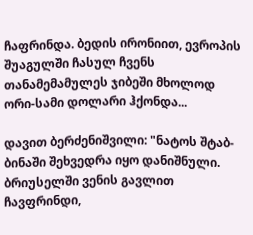ჩაფრინდა. ბედის ირონიით, ევროპის შუაგულში ჩასულ ჩვენს თანამემამულეს ჯიბეში მხოლოდ ორი-სამი დოლარი ჰქონდა...

დავით ბერძენიშვილი: "ნატოს შტაბ-ბინაში შეხვედრა იყო დანიშნული. ბრიუსელში ვენის გავლით ჩავფრინდი,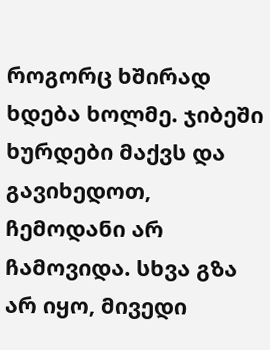როგორც ხშირად ხდება ხოლმე. ჯიბეში ხურდები მაქვს და გავიხედოთ, ჩემოდანი არ ჩამოვიდა. სხვა გზა არ იყო, მივედი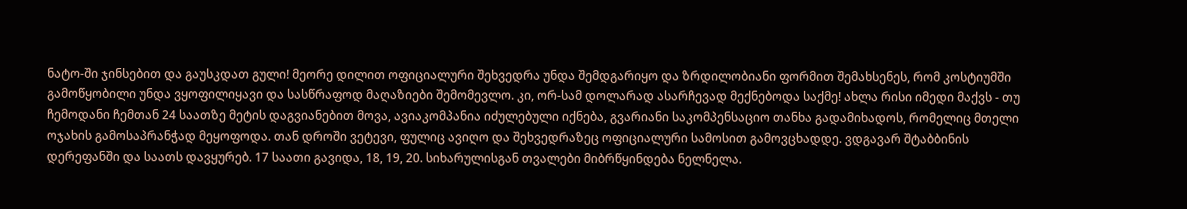ნატო-ში ჯინსებით და გაუსკდათ გული! მეორე დილით ოფიციალური შეხვედრა უნდა შემდგარიყო და ზრდილობიანი ფორმით შემახსენეს, რომ კოსტიუმში გამოწყობილი უნდა ვყოფილიყავი და სასწრაფოდ მაღაზიები შემომევლო. კი, ორ-სამ დოლარად ასარჩევად მექნებოდა საქმე! ახლა რისი იმედი მაქვს - თუ ჩემოდანი ჩემთან 24 საათზე მეტის დაგვიანებით მოვა, ავიაკომპანია იძულებული იქნება, გვარიანი საკომპენსაციო თანხა გადამიხადოს, რომელიც მთელი ოჯახის გამოსაპრანჭად მეყოფოდა. თან დროში ვეტევი, ფულიც ავიღო და შეხვედრაზეც ოფიციალური სამოსით გამოვცხადდე. ვდგავარ შტაბბინის დერეფანში და საათს დავყურებ. 17 საათი გავიდა, 18, 19, 20. სიხარულისგან თვალები მიბრწყინდება ნელნელა.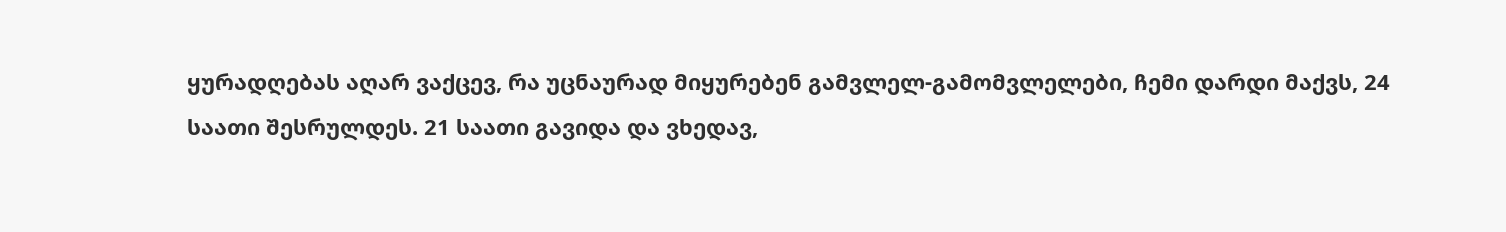ყურადღებას აღარ ვაქცევ, რა უცნაურად მიყურებენ გამვლელ-გამომვლელები, ჩემი დარდი მაქვს, 24 საათი შესრულდეს. 21 საათი გავიდა და ვხედავ,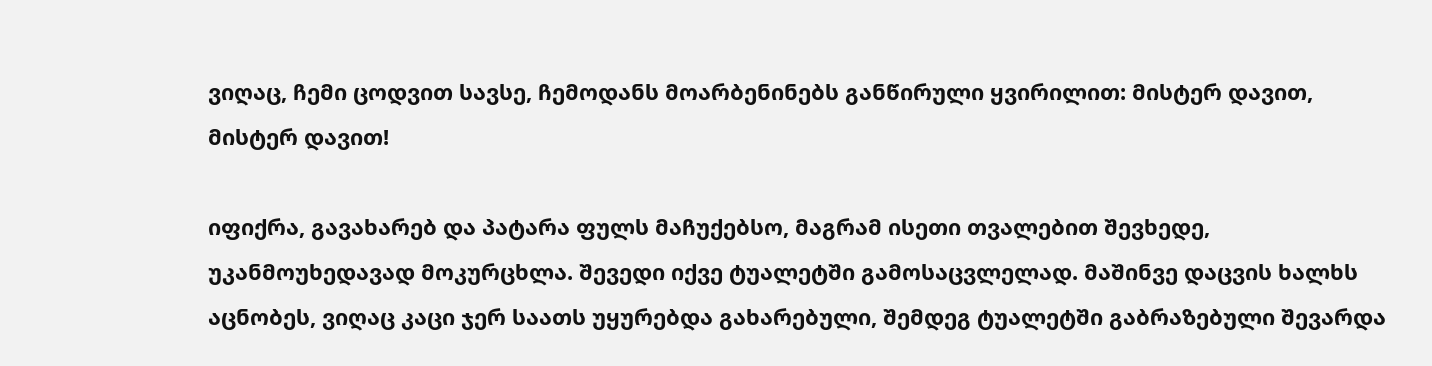ვიღაც, ჩემი ცოდვით სავსე, ჩემოდანს მოარბენინებს განწირული ყვირილით: მისტერ დავით, მისტერ დავით!

იფიქრა, გავახარებ და პატარა ფულს მაჩუქებსო, მაგრამ ისეთი თვალებით შევხედე, უკანმოუხედავად მოკურცხლა. შევედი იქვე ტუალეტში გამოსაცვლელად. მაშინვე დაცვის ხალხს აცნობეს, ვიღაც კაცი ჯერ საათს უყურებდა გახარებული, შემდეგ ტუალეტში გაბრაზებული შევარდა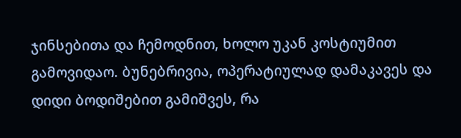ჯინსებითა და ჩემოდნით, ხოლო უკან კოსტიუმით გამოვიდაო. ბუნებრივია, ოპერატიულად დამაკავეს და დიდი ბოდიშებით გამიშვეს, რა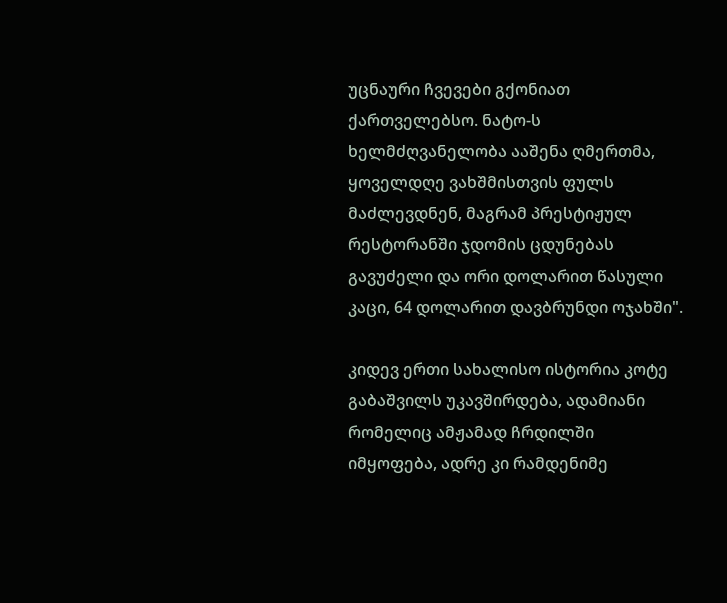უცნაური ჩვევები გქონიათ ქართველებსო. ნატო-ს ხელმძღვანელობა ააშენა ღმერთმა, ყოველდღე ვახშმისთვის ფულს მაძლევდნენ, მაგრამ პრესტიჟულ რესტორანში ჯდომის ცდუნებას გავუძელი და ორი დოლარით წასული კაცი, 64 დოლარით დავბრუნდი ოჯახში".

კიდევ ერთი სახალისო ისტორია კოტე გაბაშვილს უკავშირდება, ადამიანი რომელიც ამჟამად ჩრდილში იმყოფება, ადრე კი რამდენიმე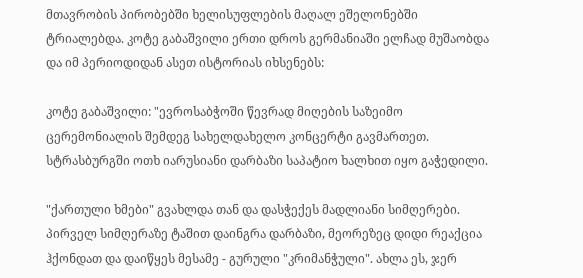მთავრობის პირობებში ხელისუფლების მაღალ ეშელონებში ტრიალებდა. კოტე გაბაშვილი ერთი დროს გერმანიაში ელჩად მუშაობდა და იმ პერიოდიდან ასეთ ისტორიას იხსენებს:

კოტე გაბაშვილი: "ევროსაბჭოში წევრად მიღების საზეიმო ცერემონიალის შემდეგ სახელდახელო კონცერტი გავმართეთ. სტრასბურგში ოთხ იარუსიანი დარბაზი საპატიო ხალხით იყო გაჭედილი.

"ქართული ხმები" გვახლდა თან და დასჭექეს მადლიანი სიმღერები. პირველ სიმღერაზე ტაშით დაინგრა დარბაზი, მეორეზეც დიდი რეაქცია ჰქონდათ და დაიწყეს მესამე - გურული "კრიმანჭული". ახლა ეს, ჯერ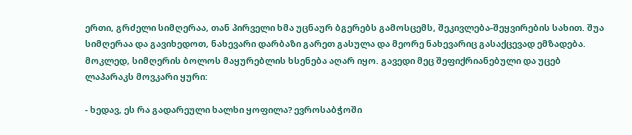ერთი, გრძელი სიმღერაა, თან პირველი ხმა უცნაურ ბგერებს გამოსცემს, შეკივლება-შეყვირების სახით. შუა სიმღერაა და გავიხედოთ, ნახევარი დარბაზი გარეთ გასულა და მეორე ნახევარიც გასაქცევად ემზადება. მოკლედ, სიმღერის ბოლოს მაყურებლის ხსენება აღარ იყო. გავედი მეც შეფიქრიანებული და უცებ ლაპარაკს მოვკარი ყური:

- ხედავ, ეს რა გადარეული ხალხი ყოფილა? ევროსაბჭოში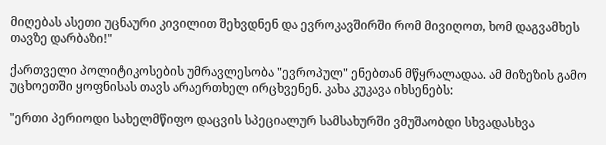მიღებას ასეთი უცნაური კივილით შეხვდნენ და ევროკავშირში რომ მივიღოთ, ხომ დაგვამხეს თავზე დარბაზი!"

ქართველი პოლიტიკოსების უმრავლესობა "ევროპულ" ენებთან მწყრალადაა. ამ მიზეზის გამო უცხოეთში ყოფნისას თავს არაერთხელ ირცხვენენ. კახა კუკავა იხსენებს:

"ერთი პერიოდი სახელმწიფო დაცვის სპეციალურ სამსახურში ვმუშაობდი სხვადასხვა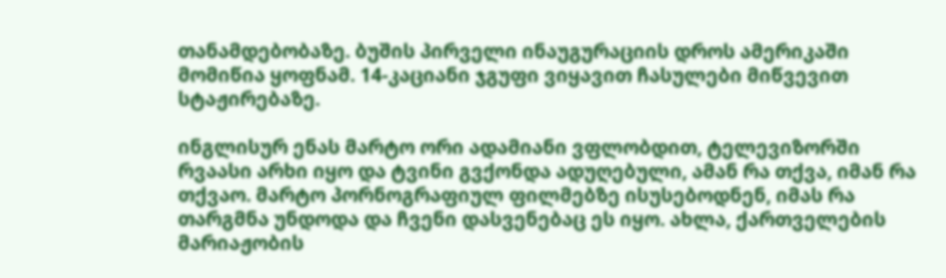თანამდებობაზე. ბუშის პირველი ინაუგურაციის დროს ამერიკაში მომიწია ყოფნამ. 14-კაციანი ჯგუფი ვიყავით ჩასულები მიწვევით სტაჟირებაზე.

ინგლისურ ენას მარტო ორი ადამიანი ვფლობდით, ტელევიზორში რვაასი არხი იყო და ტვინი გვქონდა ადუღებული, ამან რა თქვა, იმან რა თქვაო. მარტო პორნოგრაფიულ ფილმებზე ისუსებოდნენ, იმას რა თარგმნა უნდოდა და ჩვენი დასვენებაც ეს იყო. ახლა, ქართველების მარიაჟობის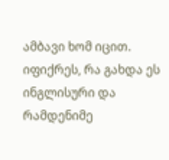ამბავი ხომ იცით. იფიქრეს, რა გახდა ეს ინგლისური და რამდენიმე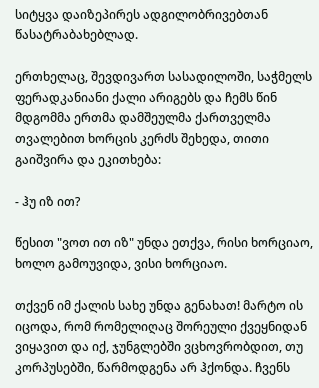სიტყვა დაიზეპირეს ადგილობრივებთან წასატრაბახებლად.

ერთხელაც, შევდივართ სასადილოში, საჭმელს ფერადკანიანი ქალი არიგებს და ჩემს წინ მდგომმა ერთმა დამშეულმა ქართველმა თვალებით ხორცის კერძს შეხედა, თითი გაიშვირა და ეკითხება:

- ჰუ იზ ით?

წესით "ვოთ ით იზ" უნდა ეთქვა, რისი ხორციაო, ხოლო გამოუვიდა, ვისი ხორციაო.

თქვენ იმ ქალის სახე უნდა გენახათ! მარტო ის იცოდა, რომ რომელიღაც შორეული ქვეყნიდან ვიყავით და იქ, ჯუნგლებში ვცხოვრობდით, თუ კორპუსებში, წარმოდგენა არ ჰქონდა. ჩვენს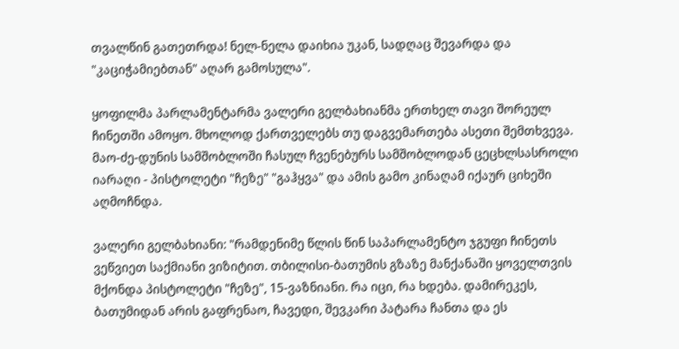თვალწინ გათეთრდა! ნელ-ნელა დაიხია უკან, სადღაც შევარდა და "კაციჭამიებთან" აღარ გამოსულა".

ყოფილმა პარლამენტარმა ვალერი გელბახიანმა ერთხელ თავი შორეულ ჩინეთში ამოყო. მხოლოდ ქართველებს თუ დაგვემართება ასეთი შემთხვევა. მაო-ძე-დუნის სამშობლოში ჩასულ ჩვენებურს სამშობლოდან ცეცხლსასროლი იარაღი - პისტოლეტი "ჩეზე" "გაჰყვა" და ამის გამო კინაღამ იქაურ ციხეში აღმოჩნდა.

ვალერი გელბახიანი: "რამდენიმე წლის წინ საპარლამენტო ჯგუფი ჩინეთს ვეწვიეთ საქმიანი ვიზიტით. თბილისი-ბათუმის გზაზე მანქანაში ყოველთვის მქონდა პისტოლეტი "ჩეზე", 15-ვაზნიანი. რა იცი, რა ხდება. დამირეკეს, ბათუმიდან არის გაფრენაო, ჩავედი, შევკარი პატარა ჩანთა და ეს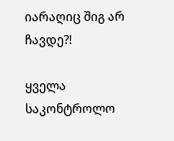იარაღიც შიგ არ ჩავდე?!

ყველა საკონტროლო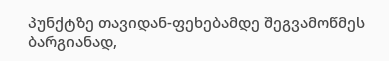პუნქტზე თავიდან-ფეხებამდე შეგვამოწმეს ბარგიანად,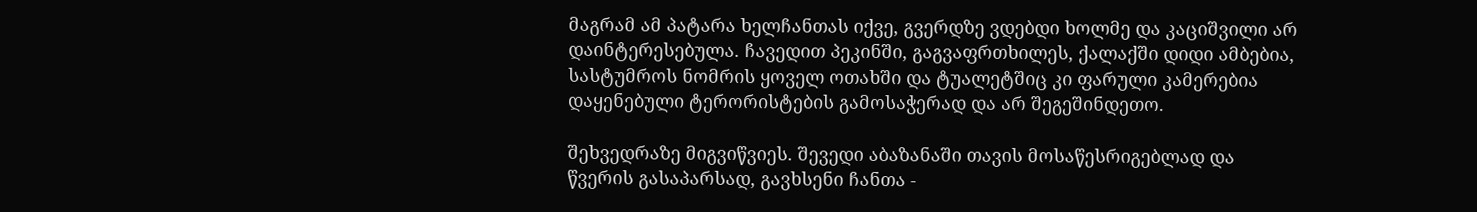მაგრამ ამ პატარა ხელჩანთას იქვე, გვერდზე ვდებდი ხოლმე და კაციშვილი არ დაინტერესებულა. ჩავედით პეკინში, გაგვაფრთხილეს, ქალაქში დიდი ამბებია, სასტუმროს ნომრის ყოველ ოთახში და ტუალეტშიც კი ფარული კამერებია დაყენებული ტერორისტების გამოსაჭერად და არ შეგეშინდეთო.

შეხვედრაზე მიგვიწვიეს. შევედი აბაზანაში თავის მოსაწესრიგებლად და წვერის გასაპარსად, გავხსენი ჩანთა -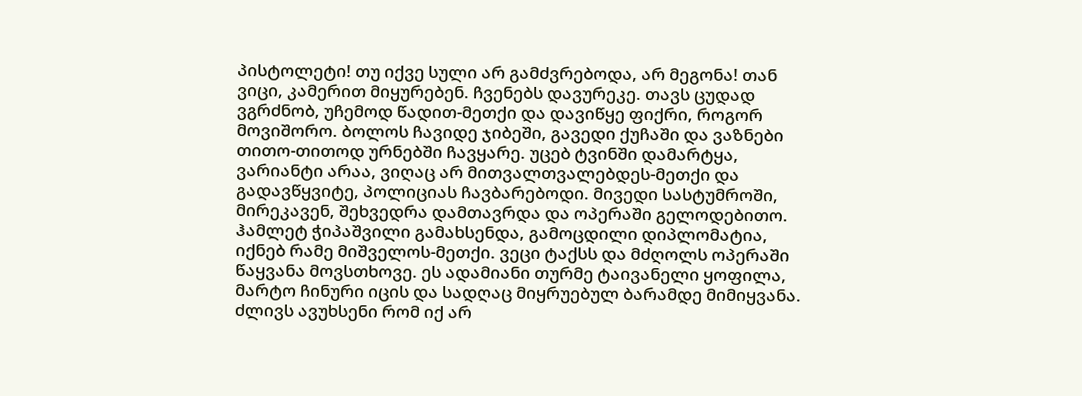პისტოლეტი! თუ იქვე სული არ გამძვრებოდა, არ მეგონა! თან ვიცი, კამერით მიყურებენ. ჩვენებს დავურეკე. თავს ცუდად ვგრძნობ, უჩემოდ წადით-მეთქი და დავიწყე ფიქრი, როგორ მოვიშორო. ბოლოს ჩავიდე ჯიბეში, გავედი ქუჩაში და ვაზნები თითო-თითოდ ურნებში ჩავყარე. უცებ ტვინში დამარტყა, ვარიანტი არაა, ვიღაც არ მითვალთვალებდეს-მეთქი და გადავწყვიტე, პოლიციას ჩავბარებოდი. მივედი სასტუმროში, მირეკავენ, შეხვედრა დამთავრდა და ოპერაში გელოდებითო. ჰამლეტ ჭიპაშვილი გამახსენდა, გამოცდილი დიპლომატია, იქნებ რამე მიშველოს-მეთქი. ვეცი ტაქსს და მძღოლს ოპერაში წაყვანა მოვსთხოვე. ეს ადამიანი თურმე ტაივანელი ყოფილა, მარტო ჩინური იცის და სადღაც მიყრუებულ ბარამდე მიმიყვანა. ძლივს ავუხსენი რომ იქ არ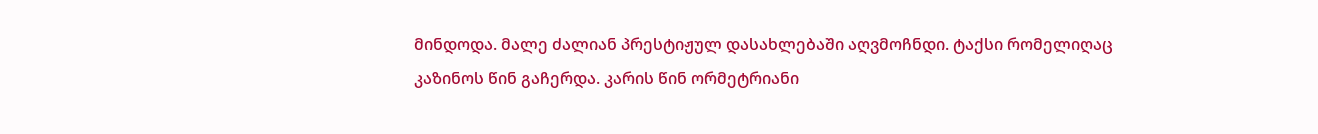მინდოდა. მალე ძალიან პრესტიჟულ დასახლებაში აღვმოჩნდი. ტაქსი რომელიღაც კაზინოს წინ გაჩერდა. კარის წინ ორმეტრიანი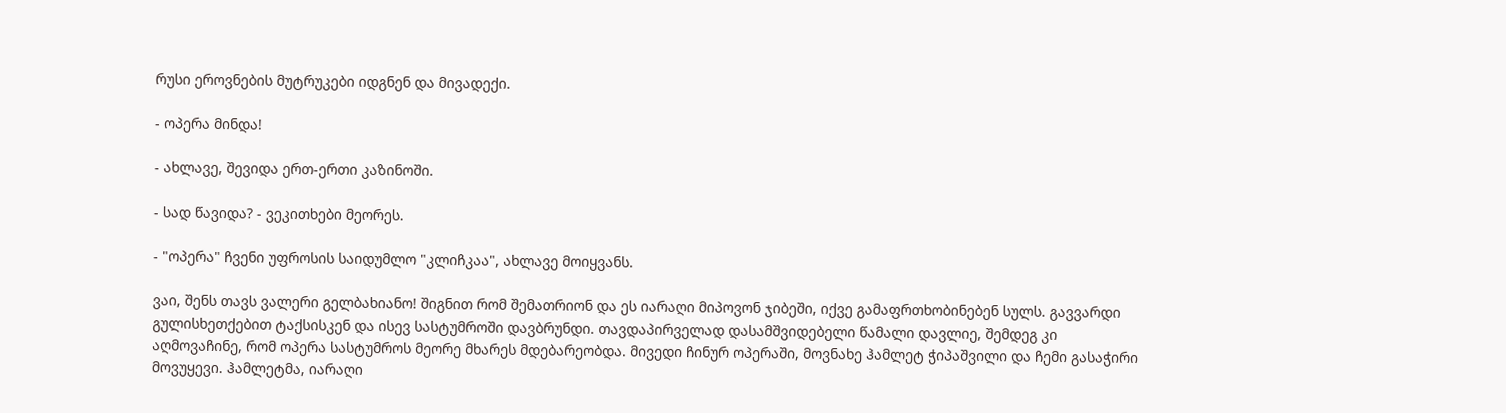რუსი ეროვნების მუტრუკები იდგნენ და მივადექი.

- ოპერა მინდა!

- ახლავე, შევიდა ერთ-ერთი კაზინოში.

- სად წავიდა? - ვეკითხები მეორეს.

- "ოპერა" ჩვენი უფროსის საიდუმლო "კლიჩკაა", ახლავე მოიყვანს.

ვაი, შენს თავს ვალერი გელბახიანო! შიგნით რომ შემათრიონ და ეს იარაღი მიპოვონ ჯიბეში, იქვე გამაფრთხობინებენ სულს. გავვარდი გულისხეთქებით ტაქსისკენ და ისევ სასტუმროში დავბრუნდი. თავდაპირველად დასამშვიდებელი წამალი დავლიე, შემდეგ კი აღმოვაჩინე, რომ ოპერა სასტუმროს მეორე მხარეს მდებარეობდა. მივედი ჩინურ ოპერაში, მოვნახე ჰამლეტ ჭიპაშვილი და ჩემი გასაჭირი მოვუყევი. ჰამლეტმა, იარაღი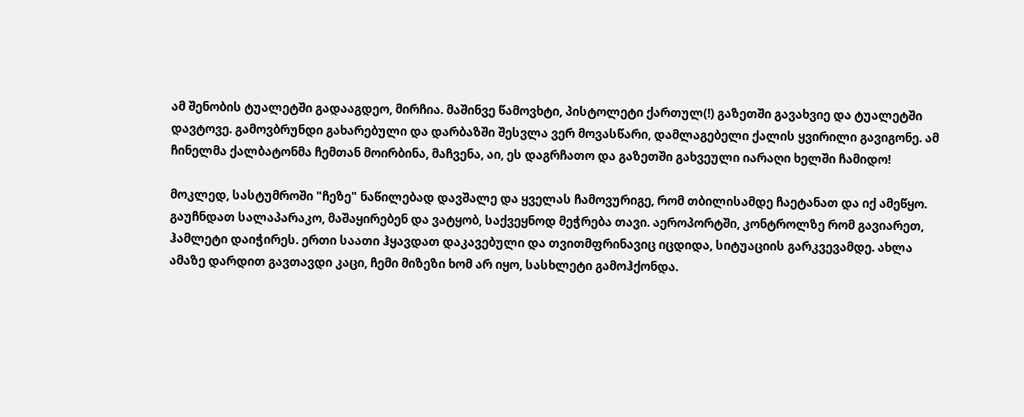ამ შენობის ტუალეტში გადააგდეო, მირჩია. მაშინვე წამოვხტი, პისტოლეტი ქართულ(!) გაზეთში გავახვიე და ტუალეტში დავტოვე. გამოვბრუნდი გახარებული და დარბაზში შესვლა ვერ მოვასწარი, დამლაგებელი ქალის ყვირილი გავიგონე. ამ ჩინელმა ქალბატონმა ჩემთან მოირბინა, მაჩვენა, აი, ეს დაგრჩათო და გაზეთში გახვეული იარაღი ხელში ჩამიდო!

მოკლედ, სასტუმროში "ჩეზე" ნაწილებად დავშალე და ყველას ჩამოვურიგე, რომ თბილისამდე ჩაეტანათ და იქ ამეწყო. გაუჩნდათ სალაპარაკო, მაშაყირებენ და ვატყობ, საქვეყნოდ მეჭრება თავი. აეროპორტში, კონტროლზე რომ გავიარეთ, ჰამლეტი დაიჭირეს. ერთი საათი ჰყავდათ დაკავებული და თვითმფრინავიც იცდიდა, სიტუაციის გარკვევამდე. ახლა ამაზე დარდით გავთავდი კაცი, ჩემი მიზეზი ხომ არ იყო, სასხლეტი გამოჰქონდა.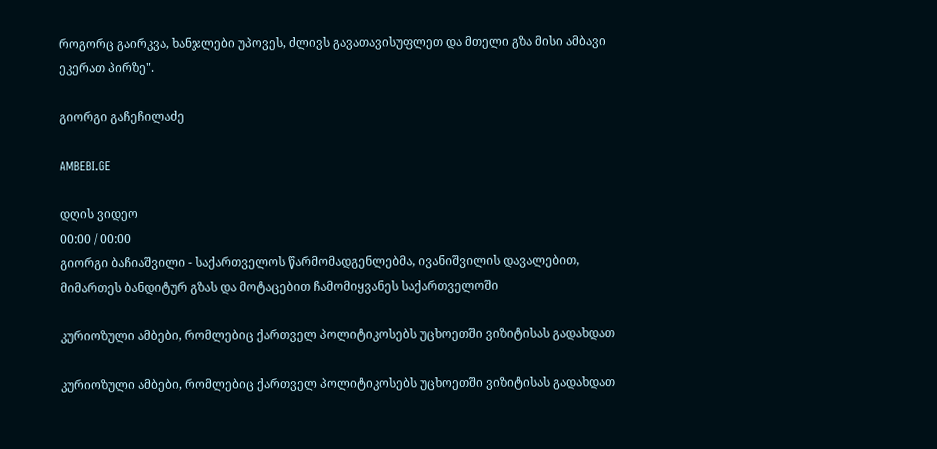როგორც გაირკვა, ხანჯლები უპოვეს, ძლივს გავათავისუფლეთ და მთელი გზა მისი ამბავი ეკერათ პირზე".

გიორგი გაჩეჩილაძე

AMBEBI.GE

დღის ვიდეო
00:00 / 00:00
გიორგი ბაჩიაშვილი - საქართველოს წარმომადგენლებმა, ივანიშვილის დავალებით, მიმართეს ბანდიტურ გზას და მოტაცებით ჩამომიყვანეს საქართველოში

კურიოზული ამბები, რომლებიც ქართველ პოლიტიკოსებს უცხოეთში ვიზიტისას გადახდათ

კურიოზული ამბები, რომლებიც ქართველ პოლიტიკოსებს უცხოეთში ვიზიტისას გადახდათ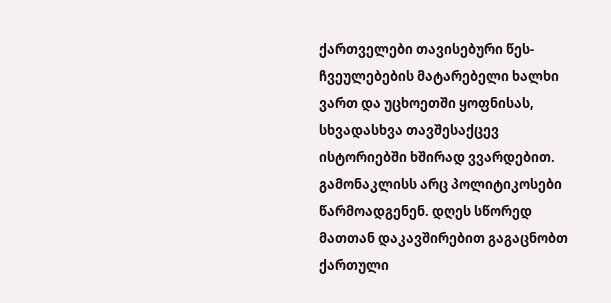ქართველები თავისებური წეს-ჩვეულებების მატარებელი ხალხი ვართ და უცხოეთში ყოფნისას, სხვადასხვა თავშესაქცევ ისტორიებში ხშირად ვვარდებით. გამონაკლისს არც პოლიტიკოსები წარმოადგენენ. დღეს სწორედ მათთან დაკავშირებით გაგაცნობთ ქართული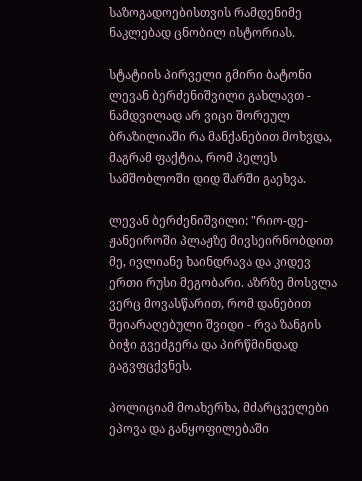საზოგადოებისთვის რამდენიმე ნაკლებად ცნობილ ისტორიას.

სტატიის პირველი გმირი ბატონი ლევან ბერძენიშვილი გახლავთ - ნამდვილად არ ვიცი შორეულ ბრაზილიაში რა მანქანებით მოხვდა, მაგრამ ფაქტია, რომ პელეს სამშობლოში დიდ შარში გაეხვა.

ლევან ბერძენიშვილი: "რიო-დე-ჟანეიროში პლაჟზე მივსეირნობდით მე, ივლიანე ხაინდრავა და კიდევ ერთი რუსი მეგობარი. აზრზე მოსვლა ვერც მოვასწარით, რომ დანებით შეიარაღებული შვიდი - რვა ზანგის ბიჭი გვეძგერა და პირწმინდად გაგვფცქვნეს.

პოლიციამ მოახერხა, მძარცველები ეპოვა და განყოფილებაში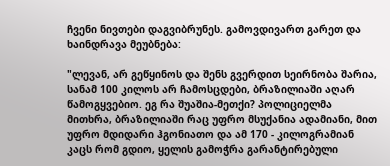ჩვენი ნივთები დაგვიბრუნეს. გამოვდივართ გარეთ და ხაინდრავა მეუბნება:

"ლევან, არ გეწყინოს და შენს გვერდით სეირნობა შარია, სანამ 100 კილოს არ ჩამოსცდები, ბრაზილიაში აღარ წამოგყვებიო. ეგ რა შუაშია-მეთქი? პოლიციელმა მითხრა, ბრაზილიაში რაც უფრო მსუქანია ადამიანი, მით უფრო მდიდარი ჰგონიათო და ამ 170 - კილოგრამიან კაცს რომ გდიო, ყელის გამოჭრა გარანტირებული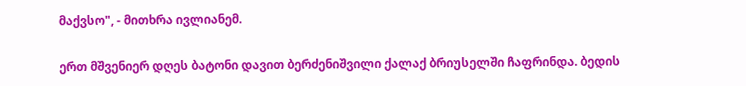მაქვსო", - მითხრა ივლიანემ.

ერთ მშვენიერ დღეს ბატონი დავით ბერძენიშვილი ქალაქ ბრიუსელში ჩაფრინდა. ბედის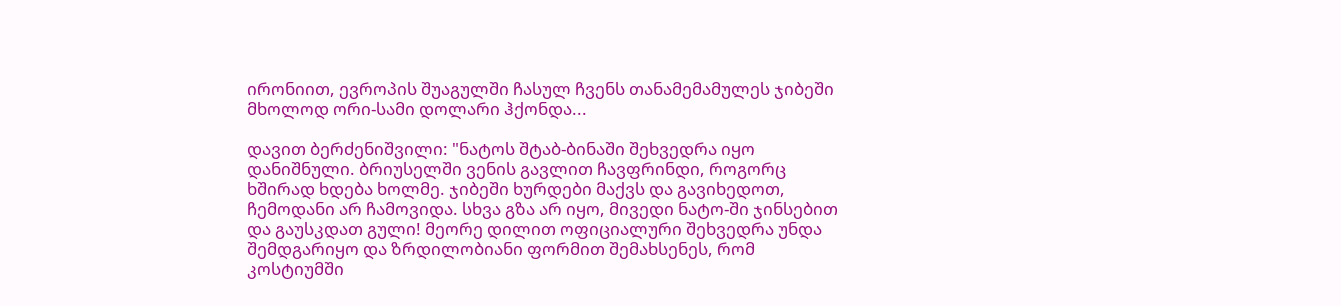ირონიით, ევროპის შუაგულში ჩასულ ჩვენს თანამემამულეს ჯიბეში მხოლოდ ორი-სამი დოლარი ჰქონდა...

დავით ბერძენიშვილი: "ნატოს შტაბ-ბინაში შეხვედრა იყო დანიშნული. ბრიუსელში ვენის გავლით ჩავფრინდი, როგორც ხშირად ხდება ხოლმე. ჯიბეში ხურდები მაქვს და გავიხედოთ, ჩემოდანი არ ჩამოვიდა. სხვა გზა არ იყო, მივედი ნატო-ში ჯინსებით და გაუსკდათ გული! მეორე დილით ოფიციალური შეხვედრა უნდა შემდგარიყო და ზრდილობიანი ფორმით შემახსენეს, რომ კოსტიუმში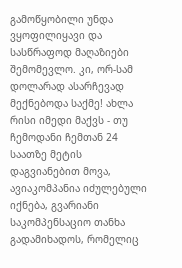გამოწყობილი უნდა ვყოფილიყავი და სასწრაფოდ მაღაზიები შემომევლო. კი, ორ-სამ დოლარად ასარჩევად მექნებოდა საქმე! ახლა რისი იმედი მაქვს - თუ ჩემოდანი ჩემთან 24 საათზე მეტის დაგვიანებით მოვა, ავიაკომპანია იძულებული იქნება, გვარიანი საკომპენსაციო თანხა გადამიხადოს, რომელიც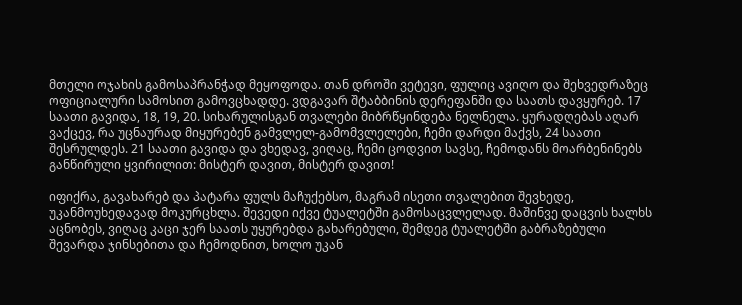მთელი ოჯახის გამოსაპრანჭად მეყოფოდა. თან დროში ვეტევი, ფულიც ავიღო და შეხვედრაზეც ოფიციალური სამოსით გამოვცხადდე. ვდგავარ შტაბბინის დერეფანში და საათს დავყურებ. 17 საათი გავიდა, 18, 19, 20. სიხარულისგან თვალები მიბრწყინდება ნელნელა. ყურადღებას აღარ ვაქცევ, რა უცნაურად მიყურებენ გამვლელ-გამომვლელები, ჩემი დარდი მაქვს, 24 საათი შესრულდეს. 21 საათი გავიდა და ვხედავ, ვიღაც, ჩემი ცოდვით სავსე, ჩემოდანს მოარბენინებს განწირული ყვირილით: მისტერ დავით, მისტერ დავით!

იფიქრა, გავახარებ და პატარა ფულს მაჩუქებსო, მაგრამ ისეთი თვალებით შევხედე, უკანმოუხედავად მოკურცხლა. შევედი იქვე ტუალეტში გამოსაცვლელად. მაშინვე დაცვის ხალხს აცნობეს, ვიღაც კაცი ჯერ საათს უყურებდა გახარებული, შემდეგ ტუალეტში გაბრაზებული შევარდა ჯინსებითა და ჩემოდნით, ხოლო უკან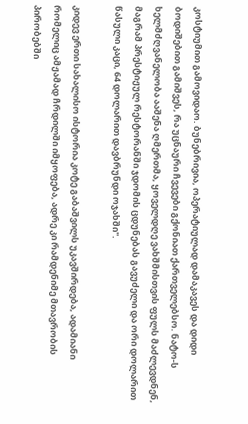კოსტიუმით გამოვიდაო. ბუნებრივია, ოპერატიულად დამაკავეს და დიდი ბოდიშებით გამიშვეს, რა უცნაური ჩვევები გქონიათ ქართველებსო. ნატო-ს ხელმძღვანელობა ააშენა ღმერთმა, ყოველდღე ვახშმისთვის ფულს მაძლევდნენ, მაგრამ პრესტიჟულ რესტორანში ჯდომის ცდუნებას გავუძელი და ორი დოლარით წასული კაცი, 64 დოლარით დავბრუნდი ოჯახში".

კიდევ ერთი სახალისო ისტორია კოტე გაბაშვილს უკავშირდება, ადამიანი რომელიც ამჟამად ჩრდილში იმყოფება, ადრე კი რამდენიმე მთავრობის პირობებში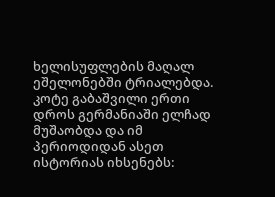ხელისუფლების მაღალ ეშელონებში ტრიალებდა. კოტე გაბაშვილი ერთი დროს გერმანიაში ელჩად მუშაობდა და იმ პერიოდიდან ასეთ ისტორიას იხსენებს: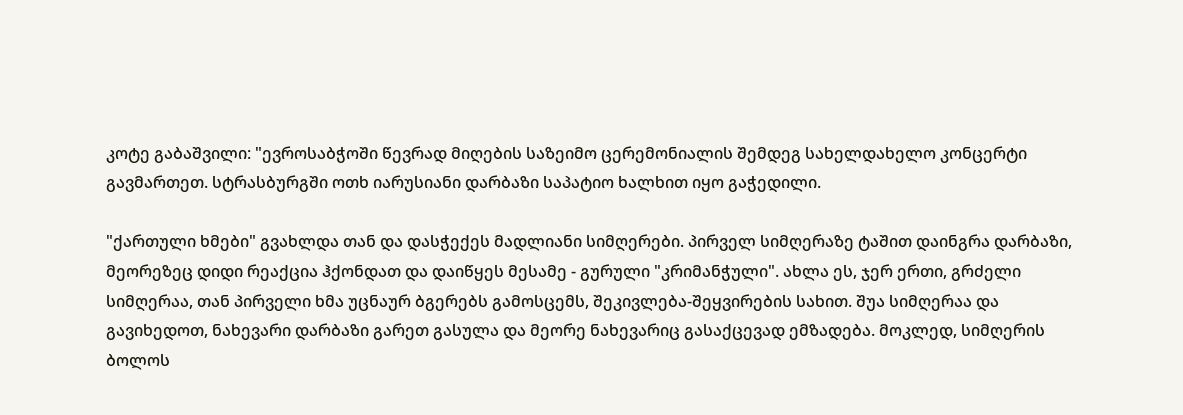კოტე გაბაშვილი: "ევროსაბჭოში წევრად მიღების საზეიმო ცერემონიალის შემდეგ სახელდახელო კონცერტი გავმართეთ. სტრასბურგში ოთხ იარუსიანი დარბაზი საპატიო ხალხით იყო გაჭედილი.

"ქართული ხმები" გვახლდა თან და დასჭექეს მადლიანი სიმღერები. პირველ სიმღერაზე ტაშით დაინგრა დარბაზი, მეორეზეც დიდი რეაქცია ჰქონდათ და დაიწყეს მესამე - გურული "კრიმანჭული". ახლა ეს, ჯერ ერთი, გრძელი სიმღერაა, თან პირველი ხმა უცნაურ ბგერებს გამოსცემს, შეკივლება-შეყვირების სახით. შუა სიმღერაა და გავიხედოთ, ნახევარი დარბაზი გარეთ გასულა და მეორე ნახევარიც გასაქცევად ემზადება. მოკლედ, სიმღერის ბოლოს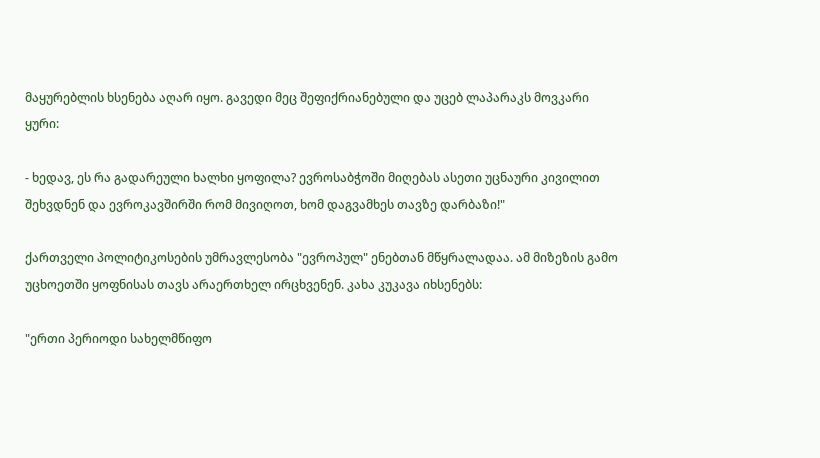მაყურებლის ხსენება აღარ იყო. გავედი მეც შეფიქრიანებული და უცებ ლაპარაკს მოვკარი ყური:

- ხედავ, ეს რა გადარეული ხალხი ყოფილა? ევროსაბჭოში მიღებას ასეთი უცნაური კივილით შეხვდნენ და ევროკავშირში რომ მივიღოთ, ხომ დაგვამხეს თავზე დარბაზი!"

ქართველი პოლიტიკოსების უმრავლესობა "ევროპულ" ენებთან მწყრალადაა. ამ მიზეზის გამო უცხოეთში ყოფნისას თავს არაერთხელ ირცხვენენ. კახა კუკავა იხსენებს:

"ერთი პერიოდი სახელმწიფო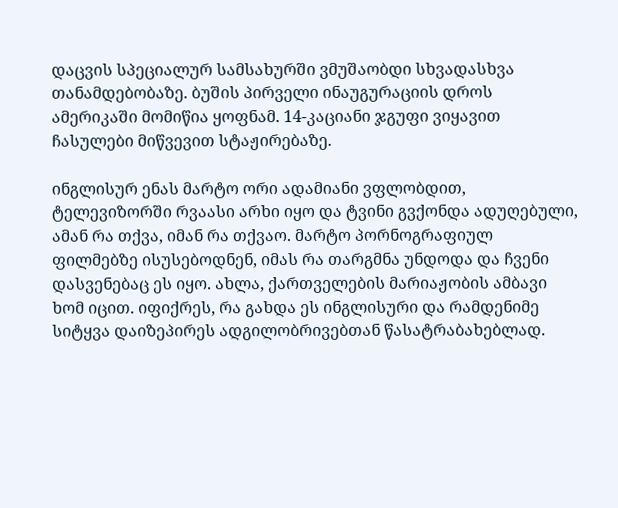დაცვის სპეციალურ სამსახურში ვმუშაობდი სხვადასხვა თანამდებობაზე. ბუშის პირველი ინაუგურაციის დროს ამერიკაში მომიწია ყოფნამ. 14-კაციანი ჯგუფი ვიყავით ჩასულები მიწვევით სტაჟირებაზე.

ინგლისურ ენას მარტო ორი ადამიანი ვფლობდით, ტელევიზორში რვაასი არხი იყო და ტვინი გვქონდა ადუღებული, ამან რა თქვა, იმან რა თქვაო. მარტო პორნოგრაფიულ ფილმებზე ისუსებოდნენ, იმას რა თარგმნა უნდოდა და ჩვენი დასვენებაც ეს იყო. ახლა, ქართველების მარიაჟობის ამბავი ხომ იცით. იფიქრეს, რა გახდა ეს ინგლისური და რამდენიმე სიტყვა დაიზეპირეს ადგილობრივებთან წასატრაბახებლად.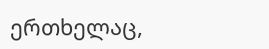ერთხელაც,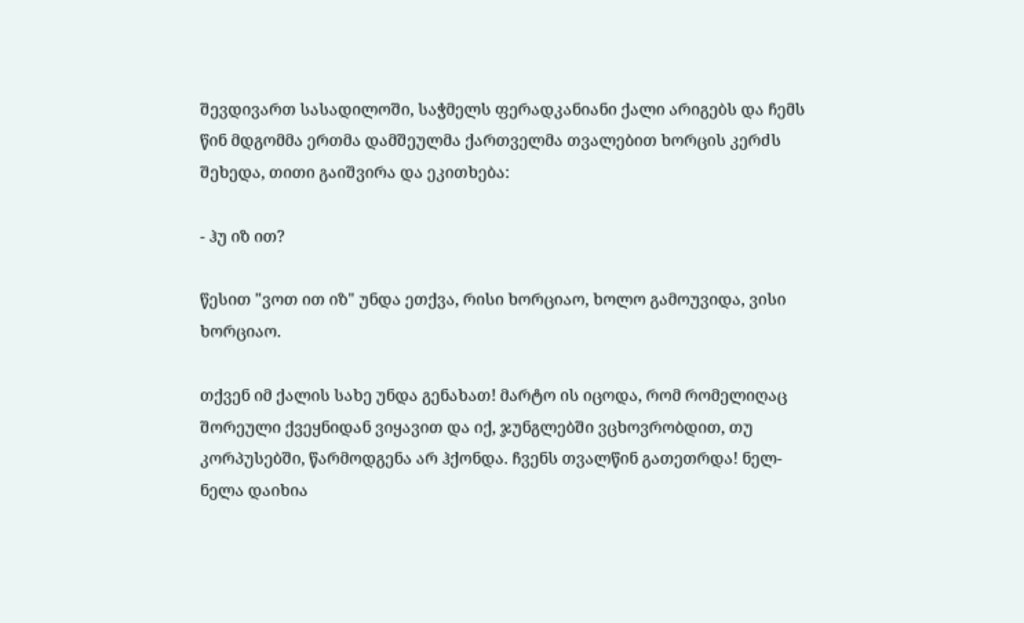შევდივართ სასადილოში, საჭმელს ფერადკანიანი ქალი არიგებს და ჩემს წინ მდგომმა ერთმა დამშეულმა ქართველმა თვალებით ხორცის კერძს შეხედა, თითი გაიშვირა და ეკითხება:

- ჰუ იზ ით?

წესით "ვოთ ით იზ" უნდა ეთქვა, რისი ხორციაო, ხოლო გამოუვიდა, ვისი ხორციაო.

თქვენ იმ ქალის სახე უნდა გენახათ! მარტო ის იცოდა, რომ რომელიღაც შორეული ქვეყნიდან ვიყავით და იქ, ჯუნგლებში ვცხოვრობდით, თუ კორპუსებში, წარმოდგენა არ ჰქონდა. ჩვენს თვალწინ გათეთრდა! ნელ-ნელა დაიხია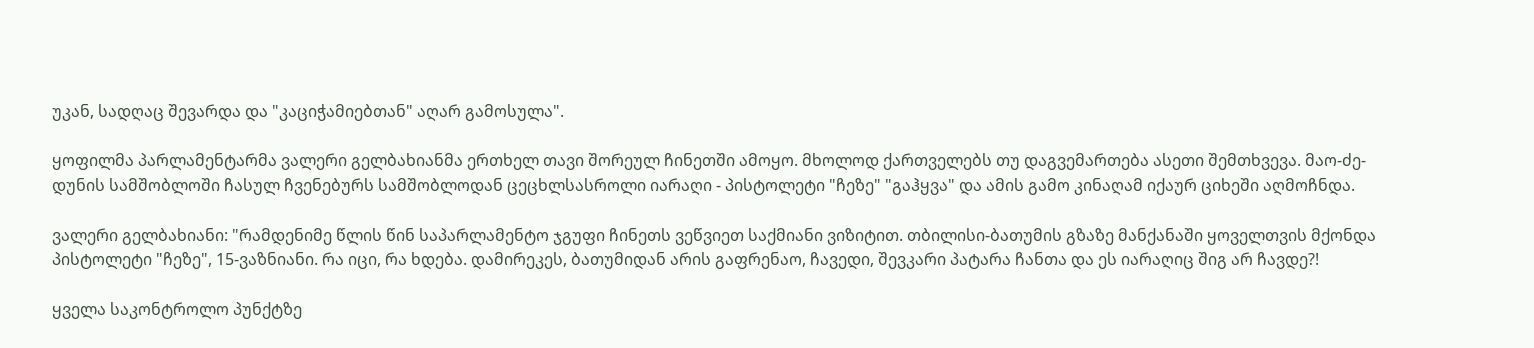უკან, სადღაც შევარდა და "კაციჭამიებთან" აღარ გამოსულა".

ყოფილმა პარლამენტარმა ვალერი გელბახიანმა ერთხელ თავი შორეულ ჩინეთში ამოყო. მხოლოდ ქართველებს თუ დაგვემართება ასეთი შემთხვევა. მაო-ძე-დუნის სამშობლოში ჩასულ ჩვენებურს სამშობლოდან ცეცხლსასროლი იარაღი - პისტოლეტი "ჩეზე" "გაჰყვა" და ამის გამო კინაღამ იქაურ ციხეში აღმოჩნდა.

ვალერი გელბახიანი: "რამდენიმე წლის წინ საპარლამენტო ჯგუფი ჩინეთს ვეწვიეთ საქმიანი ვიზიტით. თბილისი-ბათუმის გზაზე მანქანაში ყოველთვის მქონდა პისტოლეტი "ჩეზე", 15-ვაზნიანი. რა იცი, რა ხდება. დამირეკეს, ბათუმიდან არის გაფრენაო, ჩავედი, შევკარი პატარა ჩანთა და ეს იარაღიც შიგ არ ჩავდე?!

ყველა საკონტროლო პუნქტზე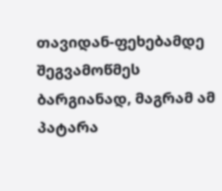თავიდან-ფეხებამდე შეგვამოწმეს ბარგიანად, მაგრამ ამ პატარა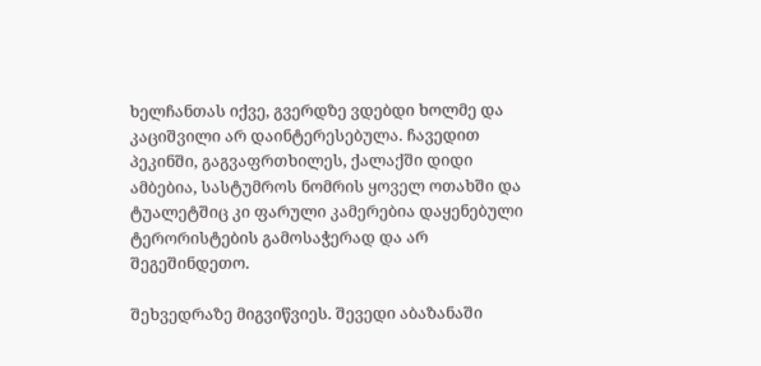ხელჩანთას იქვე, გვერდზე ვდებდი ხოლმე და კაციშვილი არ დაინტერესებულა. ჩავედით პეკინში, გაგვაფრთხილეს, ქალაქში დიდი ამბებია, სასტუმროს ნომრის ყოველ ოთახში და ტუალეტშიც კი ფარული კამერებია დაყენებული ტერორისტების გამოსაჭერად და არ შეგეშინდეთო.

შეხვედრაზე მიგვიწვიეს. შევედი აბაზანაში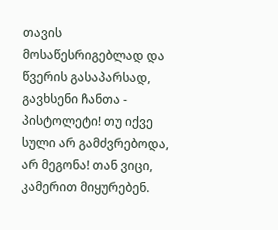თავის მოსაწესრიგებლად და წვერის გასაპარსად, გავხსენი ჩანთა - პისტოლეტი! თუ იქვე სული არ გამძვრებოდა, არ მეგონა! თან ვიცი, კამერით მიყურებენ.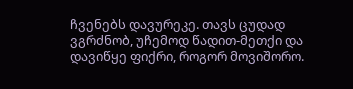ჩვენებს დავურეკე. თავს ცუდად ვგრძნობ, უჩემოდ წადით-მეთქი და დავიწყე ფიქრი, როგორ მოვიშორო.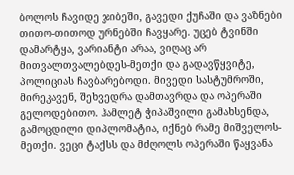ბოლოს ჩავიდე ჯიბეში, გავედი ქუჩაში და ვაზნები თითო-თითოდ ურნებში ჩავყარე. უცებ ტვინში დამარტყა, ვარიანტი არაა, ვიღაც არ მითვალთვალებდეს-მეთქი და გადავწყვიტე, პოლიციას ჩავბარებოდი. მივედი სასტუმროში, მირეკავენ, შეხვედრა დამთავრდა და ოპერაში გელოდებითო. ჰამლეტ ჭიპაშვილი გამახსენდა, გამოცდილი დიპლომატია, იქნებ რამე მიშველოს-მეთქი. ვეცი ტაქსს და მძღოლს ოპერაში წაყვანა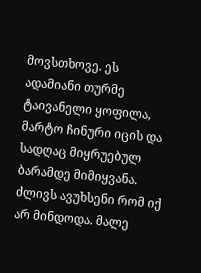მოვსთხოვე. ეს ადამიანი თურმე ტაივანელი ყოფილა, მარტო ჩინური იცის და სადღაც მიყრუებულ ბარამდე მიმიყვანა. ძლივს ავუხსენი რომ იქ არ მინდოდა. მალე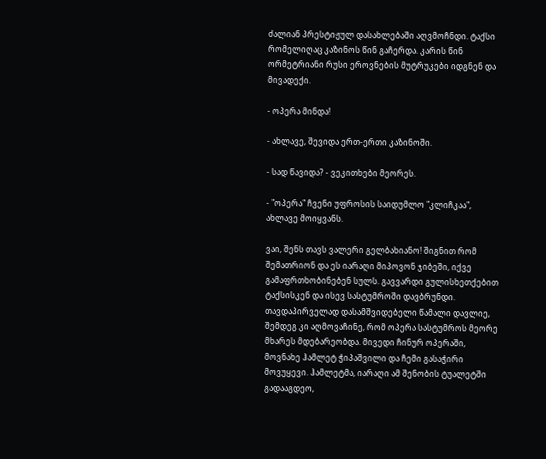ძალიან პრესტიჟულ დასახლებაში აღვმოჩნდი. ტაქსი რომელიღაც კაზინოს წინ გაჩერდა. კარის წინ ორმეტრიანი რუსი ეროვნების მუტრუკები იდგნენ და მივადექი.

- ოპერა მინდა!

- ახლავე, შევიდა ერთ-ერთი კაზინოში.

- სად წავიდა? - ვეკითხები მეორეს.

- "ოპერა" ჩვენი უფროსის საიდუმლო "კლიჩკაა", ახლავე მოიყვანს.

ვაი, შენს თავს ვალერი გელბახიანო! შიგნით რომ შემათრიონ და ეს იარაღი მიპოვონ ჯიბეში, იქვე გამაფრთხობინებენ სულს. გავვარდი გულისხეთქებით ტაქსისკენ და ისევ სასტუმროში დავბრუნდი. თავდაპირველად დასამშვიდებელი წამალი დავლიე, შემდეგ კი აღმოვაჩინე, რომ ოპერა სასტუმროს მეორე მხარეს მდებარეობდა. მივედი ჩინურ ოპერაში, მოვნახე ჰამლეტ ჭიპაშვილი და ჩემი გასაჭირი მოვუყევი. ჰამლეტმა, იარაღი ამ შენობის ტუალეტში გადააგდეო,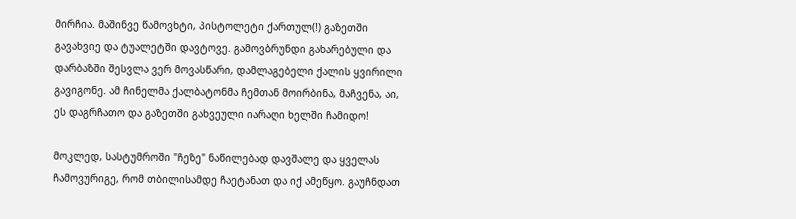მირჩია. მაშინვე წამოვხტი, პისტოლეტი ქართულ(!) გაზეთში გავახვიე და ტუალეტში დავტოვე. გამოვბრუნდი გახარებული და დარბაზში შესვლა ვერ მოვასწარი, დამლაგებელი ქალის ყვირილი გავიგონე. ამ ჩინელმა ქალბატონმა ჩემთან მოირბინა, მაჩვენა, აი, ეს დაგრჩათო და გაზეთში გახვეული იარაღი ხელში ჩამიდო!

მოკლედ, სასტუმროში "ჩეზე" ნაწილებად დავშალე და ყველას ჩამოვურიგე, რომ თბილისამდე ჩაეტანათ და იქ ამეწყო. გაუჩნდათ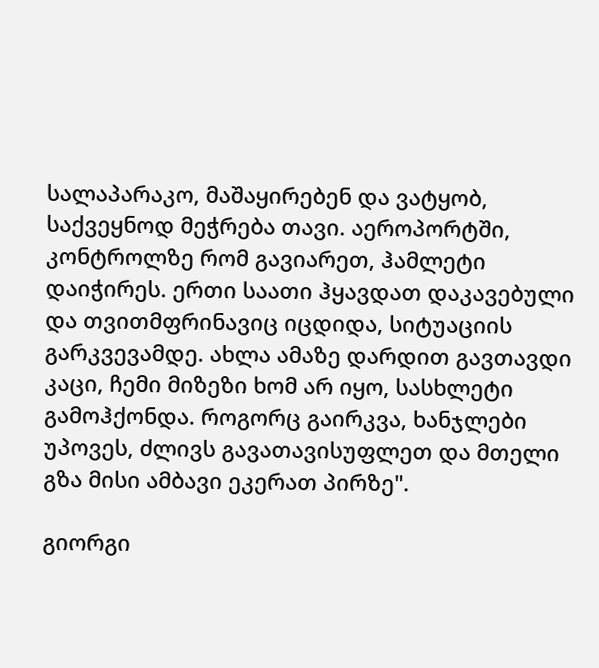სალაპარაკო, მაშაყირებენ და ვატყობ, საქვეყნოდ მეჭრება თავი. აეროპორტში, კონტროლზე რომ გავიარეთ, ჰამლეტი დაიჭირეს. ერთი საათი ჰყავდათ დაკავებული და თვითმფრინავიც იცდიდა, სიტუაციის გარკვევამდე. ახლა ამაზე დარდით გავთავდი კაცი, ჩემი მიზეზი ხომ არ იყო, სასხლეტი გამოჰქონდა. როგორც გაირკვა, ხანჯლები უპოვეს, ძლივს გავათავისუფლეთ და მთელი გზა მისი ამბავი ეკერათ პირზე".

გიორგი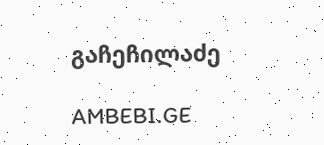გაჩეჩილაძე

AMBEBI.GE